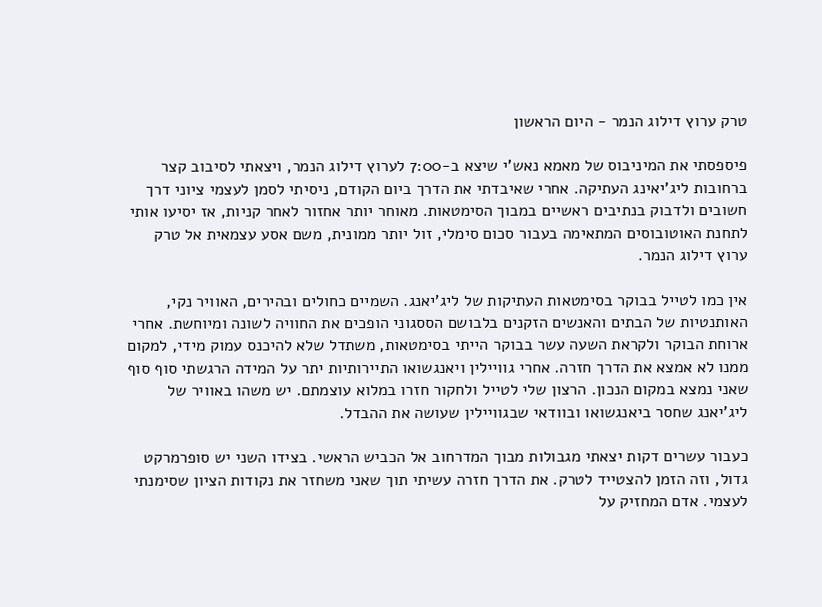טרק ערוץ דילוג הנמר - היום הראשון

פיספסתי את המיניבוס של מאמא נאש’י שיצא ב-7:00 לערוץ דילוג הנמר, ויצאתי לסיבוב קצר ברחובות ליג’יאינג העתיקה. אחרי שאיבדתי את הדרך ביום הקודם, ניסיתי לסמן לעצמי ציוני דרך חשובים ולדבוק בנתיבים ראשיים במבוך הסימטאות. מאוחר יותר אחזור לאחר קניות, אז יסיעו אותי לתחנת האוטובוסים המתאימה בעבור סכום סימלי, זול יותר ממונית, משם אסע עצמאית אל טרק ערוץ דילוג הנמר.

אין כמו לטייל בבוקר בסימטאות העתיקות של ליג’יאנג. השמיים כחולים ובהירים, האוויר נקי, האותנטיות של הבתים והאנשים הזקנים בלבושם הססגוני הופכים את החוויה לשונה ומיוחשת. אחרי ארוחת הבוקר ולקראת השעה עשר בבוקר הייתי בסימטאות, משתדל שלא להיכנס עמוק מידי, למקום ממנו לא אמצא את הדרך חזרה. אחרי גוויילין ויאנגשואו התיירותיות יתר על המידה הרגשתי סוף סוף שאני נמצא במקום הנכון. הרצון שלי לטייל ולחקור חזרו במלוא עוצמתם. יש משהו באוויר של ליג’יאנג שחסר ביאנגשואו ובוודאי שבגוויילין שעושה את ההבדל.

כעבור עשרים דקות יצאתי מגבולות מבוך המדרחוב אל הכביש הראשי. בצידו השני יש סופרמרקט גדול, וזה הזמן להצטייד לטרק. את הדרך חזרה עשיתי תוך שאני משחזר את נקודות הציון שסימנתי לעצמי. אדם המחזיק על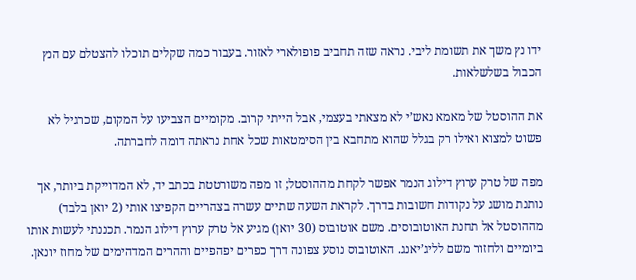ידו נץ משך את תשומת ליבי. נראה שזה תחביב פופולארי לאזור. בעבור כמה שקלים תוכלו להצטלם עם הנץ הכבול בשלשלאות.

את ההוסטל של מאמא נאש’י לא מצאתי בעצמי, אבל הייתי קרוב. מקומיים הצביעו על המקום, שכרגיל לא פשוט למצוא ואילו רק בגלל שהוא מתחבא בין הסימטאות שכל אחת נראתה דומה לחברתה.

מפה של טרק ערוץ דילוג הנמר אפשר לקחת מההוסטל; זו מפה משורטטת בכתב יד, לא המדוייקת ביותר, אך נותנת מושג על נקודות חשובות בדרך. לקראת השעה שתיים עשרה בצהריים הקפיצו אותי (2 יואן בלבד) מההוסטל אל תחנת האוטובוסים. משם אוטובוס (30 יואן) מגיע אל טרק ערוץ דילוג הנמר. תכננתי לעשות אותו ביומיים ולחזור משם לליג’יאנג. האוטובוס נוסע צפונה דרך כפרים יפהפיים וההרים המדהימים של מחוז יונאן.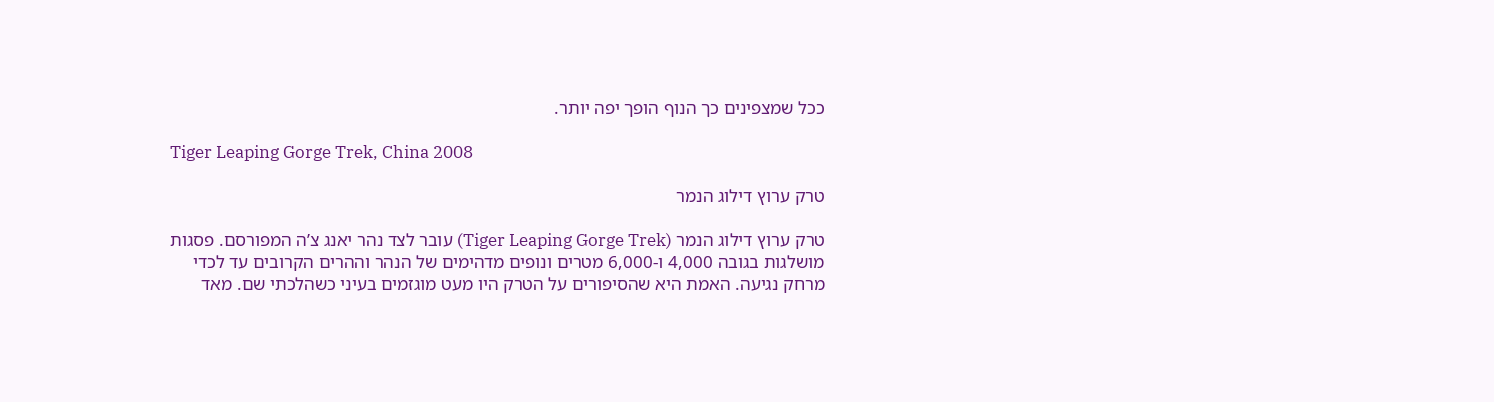ככל שמצפינים כך הנוף הופך יפה יותר.

Tiger Leaping Gorge Trek, China 2008

טרק ערוץ דילוג הנמר

טרק ערוץ דילוג הנמר (Tiger Leaping Gorge Trek) עובר לצד נהר יאנג צ’ה המפורסם. פסגות מושלגות בגובה 4,000 ו-6,000 מטרים ונופים מדהימים של הנהר וההרים הקרובים עד לכדי מרחק נגיעה. האמת היא שהסיפורים על הטרק היו מעט מוגזמים בעיני כשהלכתי שם. מאד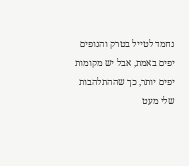נחמד לטייל בטרק והנופים יפים באמת, אבל יש מקומות יפים יותר, כך שההתלהבות שלי מעט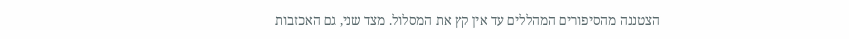הצטננה מהסיפורים המהללים עד אין קץ את המסלול. מצד שני, גם האכזבות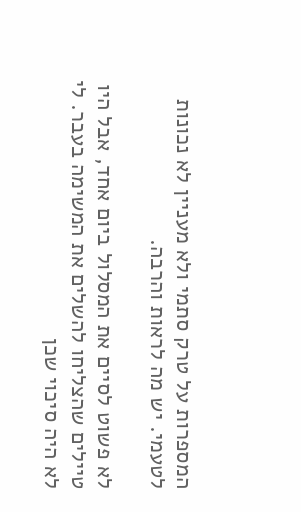המספרות על טרק סתמי ולא מעניין לא נכונות לטעמי. יש מה לראות והרבה.

לא פשוט לסיים את המסלול ביום אחד, אבל היו טיילים שהצליחו להשלים את המשימה בעבר. לי לא היה סיכוי שכן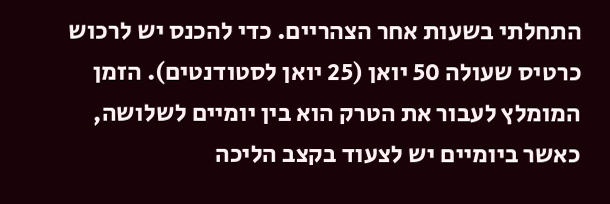התחלתי בשעות אחר הצהריים. כדי להכנס יש לרכוש כרטיס שעולה 50 יואן (25 יואן לסטודנטים). הזמן המומלץ לעבור את הטרק הוא בין יומיים לשלושה, כאשר ביומיים יש לצעוד בקצב הליכה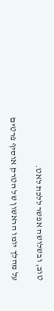טוב, ובשלושה אפשר ללכת לאט.

על מהלך יומו הראשון של הטרק אוסיף פרטים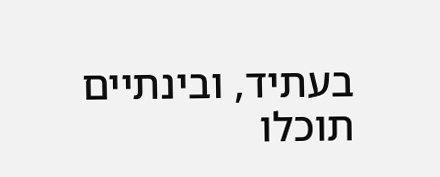בעתיד, ובינתיים תוכלו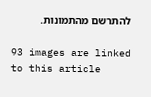להתרשם מהתמונות.

93 images are linked to this article